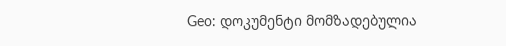Geo: დოკუმენტი მომზადებულია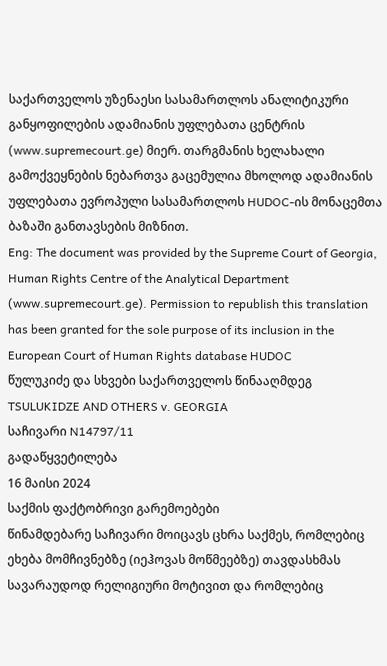საქართველოს უზენაესი სასამართლოს ანალიტიკური განყოფილების ადამიანის უფლებათა ცენტრის (www.supremecourt.ge) მიერ. თარგმანის ხელახალი გამოქვეყნების ნებართვა გაცემულია მხოლოდ ადამიანის უფლებათა ევროპული სასამართლოს HUDOC-ის მონაცემთა ბაზაში განთავსების მიზნით.
Eng: The document was provided by the Supreme Court of Georgia, Human Rights Centre of the Analytical Department (www.supremecourt.ge). Permission to republish this translation has been granted for the sole purpose of its inclusion in the European Court of Human Rights database HUDOC
წულუკიძე და სხვები საქართველოს წინააღმდეგ
TSULUKIDZE AND OTHERS v. GEORGIA
საჩივარი N14797/11
გადაწყვეტილება
16 მაისი 2024
საქმის ფაქტობრივი გარემოებები
წინამდებარე საჩივარი მოიცავს ცხრა საქმეს, რომლებიც ეხება მომჩივნებზე (იეჰოვას მოწმეებზე) თავდასხმას სავარაუდოდ რელიგიური მოტივით და რომლებიც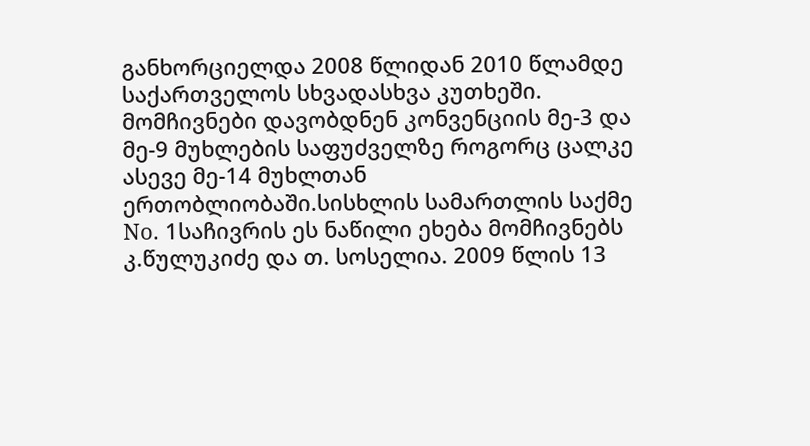განხორციელდა 2008 წლიდან 2010 წლამდე საქართველოს სხვადასხვა კუთხეში. მომჩივნები დავობდნენ კონვენციის მე-3 და მე-9 მუხლების საფუძველზე როგორც ცალკე ასევე მე-14 მუხლთან ერთობლიობაში.სისხლის სამართლის საქმე No. 1საჩივრის ეს ნაწილი ეხება მომჩივნებს კ.წულუკიძე და თ. სოსელია. 2009 წლის 13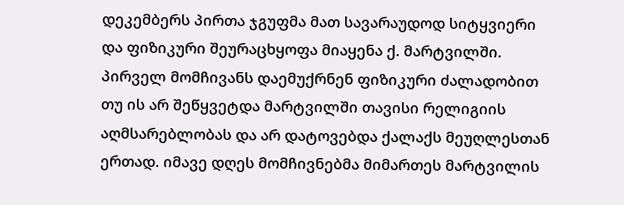დეკემბერს პირთა ჯგუფმა მათ სავარაუდოდ სიტყვიერი და ფიზიკური შეურაცხყოფა მიაყენა ქ. მარტვილში. პირველ მომჩივანს დაემუქრნენ ფიზიკური ძალადობით თუ ის არ შეწყვეტდა მარტვილში თავისი რელიგიის აღმსარებლობას და არ დატოვებდა ქალაქს მეუღლესთან ერთად. იმავე დღეს მომჩივნებმა მიმართეს მარტვილის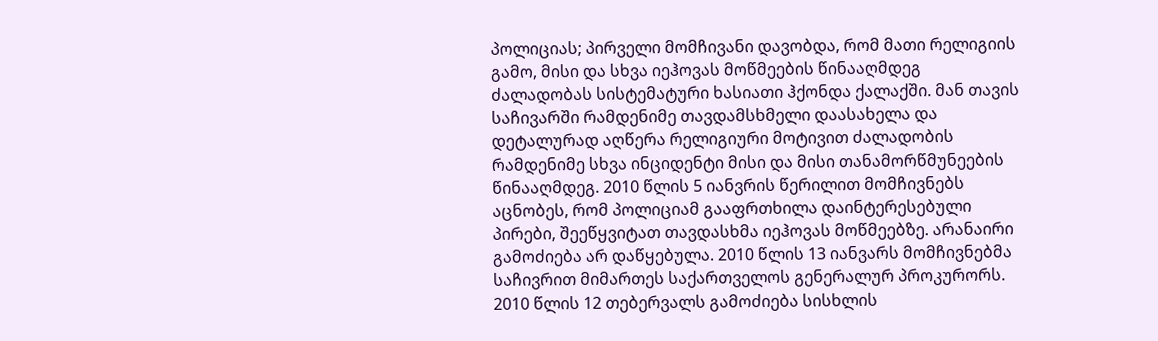პოლიციას; პირველი მომჩივანი დავობდა, რომ მათი რელიგიის გამო, მისი და სხვა იეჰოვას მოწმეების წინააღმდეგ ძალადობას სისტემატური ხასიათი ჰქონდა ქალაქში. მან თავის საჩივარში რამდენიმე თავდამსხმელი დაასახელა და დეტალურად აღწერა რელიგიური მოტივით ძალადობის რამდენიმე სხვა ინციდენტი მისი და მისი თანამორწმუნეების წინააღმდეგ. 2010 წლის 5 იანვრის წერილით მომჩივნებს აცნობეს, რომ პოლიციამ გააფრთხილა დაინტერესებული პირები, შეეწყვიტათ თავდასხმა იეჰოვას მოწმეებზე. არანაირი გამოძიება არ დაწყებულა. 2010 წლის 13 იანვარს მომჩივნებმა საჩივრით მიმართეს საქართველოს გენერალურ პროკურორს. 2010 წლის 12 თებერვალს გამოძიება სისხლის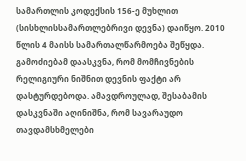სამართლის კოდექსის 156-ე მუხლით (სისხლისსამართლებრივი დევნა) დაიწყო. 2010 წლის 4 მაისს სამართალწარმოება შეწყდა. გამოძიებამ დაასკვნა, რომ მომჩივნების რელიგიური ნიშნით დევნის ფაქტი არ დასტურდებოდა. ამავდროულად, შესაბამის დასკვნაში აღინიშნა, რომ სავარაუდო თავდამსხმელები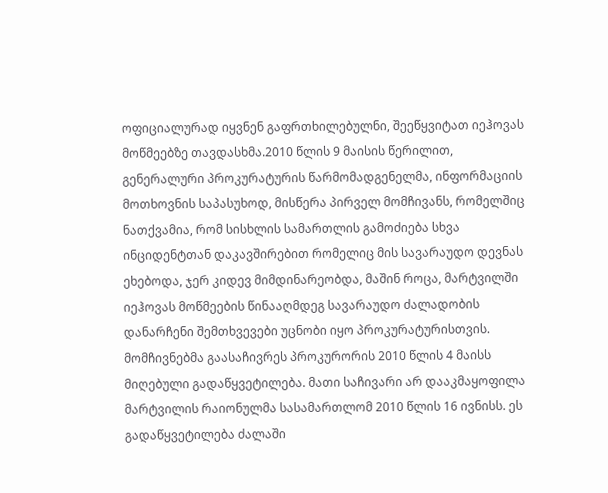ოფიციალურად იყვნენ გაფრთხილებულნი, შეეწყვიტათ იეჰოვას მოწმეებზე თავდასხმა.2010 წლის 9 მაისის წერილით, გენერალური პროკურატურის წარმომადგენელმა, ინფორმაციის მოთხოვნის საპასუხოდ, მისწერა პირველ მომჩივანს, რომელშიც ნათქვამია, რომ სისხლის სამართლის გამოძიება სხვა ინციდენტთან დაკავშირებით რომელიც მის სავარაუდო დევნას ეხებოდა, ჯერ კიდევ მიმდინარეობდა, მაშინ როცა, მარტვილში იეჰოვას მოწმეების წინააღმდეგ სავარაუდო ძალადობის დანარჩენი შემთხვევები უცნობი იყო პროკურატურისთვის.
მომჩივნებმა გაასაჩივრეს პროკურორის 2010 წლის 4 მაისს მიღებული გადაწყვეტილება. მათი საჩივარი არ დააკმაყოფილა მარტვილის რაიონულმა სასამართლომ 2010 წლის 16 ივნისს. ეს გადაწყვეტილება ძალაში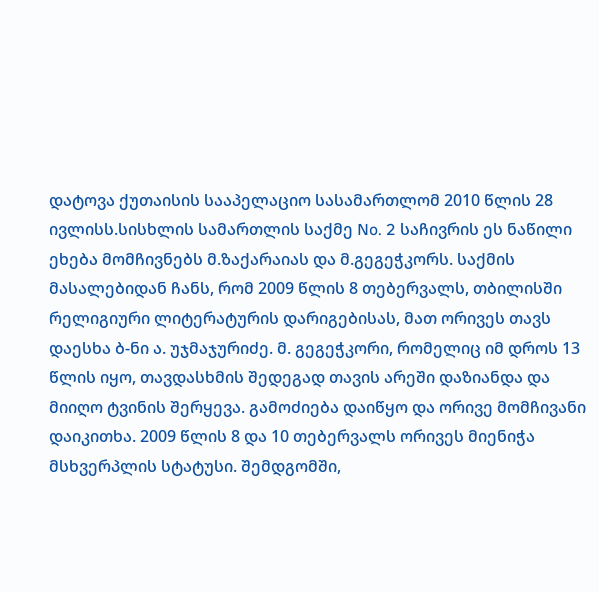დატოვა ქუთაისის სააპელაციო სასამართლომ 2010 წლის 28 ივლისს.სისხლის სამართლის საქმე No. 2 საჩივრის ეს ნაწილი ეხება მომჩივნებს მ.ზაქარაიას და მ.გეგეჭკორს. საქმის მასალებიდან ჩანს, რომ 2009 წლის 8 თებერვალს, თბილისში რელიგიური ლიტერატურის დარიგებისას, მათ ორივეს თავს დაესხა ბ-ნი ა. უჯმაჯურიძე. მ. გეგეჭკორი, რომელიც იმ დროს 13 წლის იყო, თავდასხმის შედეგად თავის არეში დაზიანდა და მიიღო ტვინის შერყევა. გამოძიება დაიწყო და ორივე მომჩივანი დაიკითხა. 2009 წლის 8 და 10 თებერვალს ორივეს მიენიჭა მსხვერპლის სტატუსი. შემდგომში,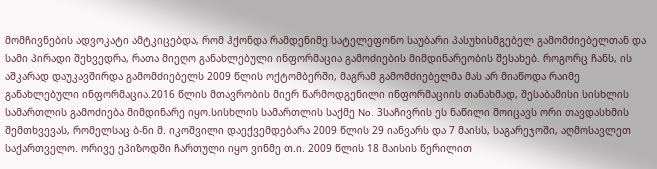მომჩივნების ადვოკატი ამტკიცებდა, რომ ჰქონდა რამდენიმე სატელეფონო საუბარი პასუხისმგებელ გამომძიებელთან და სამი პირადი შეხვედრა, რათა მიეღო განახლებული ინფორმაცია გამოძიების მიმდინარეობის შესახებ. როგორც ჩანს, ის აშკარად დაუკავშირდა გამომძიებელს 2009 წლის ოქტომბერში, მაგრამ გამომძიებელმა მას არ მიაწოდა რაიმე განახლებული ინფორმაცია.2016 წლის მთავრობის მიერ წარმოდგენილი ინფორმაციის თანახმად, შესაბამისი სისხლის სამართლის გამოძიება მიმდინარე იყო.სისხლის სამართლის საქმე No. 3საჩივრის ეს ნაწილი მოიცავს ორი თავდასხმის შემთხვევას, რომელსაც ბ-ნი მ. იკოშვილი დაექვემდებარა 2009 წლის 29 იანვარს და 7 მაისს, საგარეჯოში, აღმოსავლეთ საქართველო. ორივე ეპიზოდში ჩართული იყო ვინმე თ.ი. 2009 წლის 18 მაისის წერილით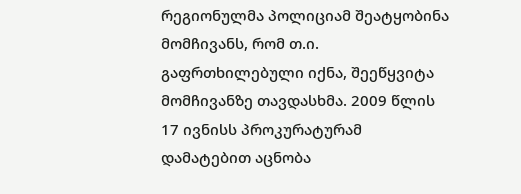რეგიონულმა პოლიციამ შეატყობინა მომჩივანს, რომ თ.ი. გაფრთხილებული იქნა, შეეწყვიტა მომჩივანზე თავდასხმა. 2009 წლის 17 ივნისს პროკურატურამ დამატებით აცნობა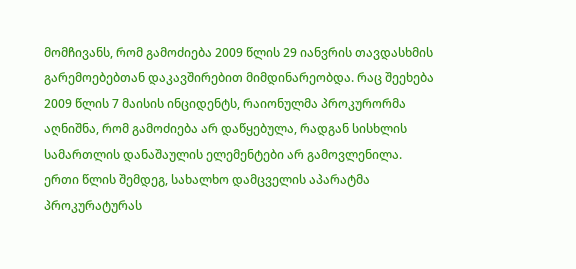მომჩივანს, რომ გამოძიება 2009 წლის 29 იანვრის თავდასხმის გარემოებებთან დაკავშირებით მიმდინარეობდა. რაც შეეხება 2009 წლის 7 მაისის ინციდენტს, რაიონულმა პროკურორმა აღნიშნა, რომ გამოძიება არ დაწყებულა, რადგან სისხლის სამართლის დანაშაულის ელემენტები არ გამოვლენილა.
ერთი წლის შემდეგ, სახალხო დამცველის აპარატმა პროკურატურას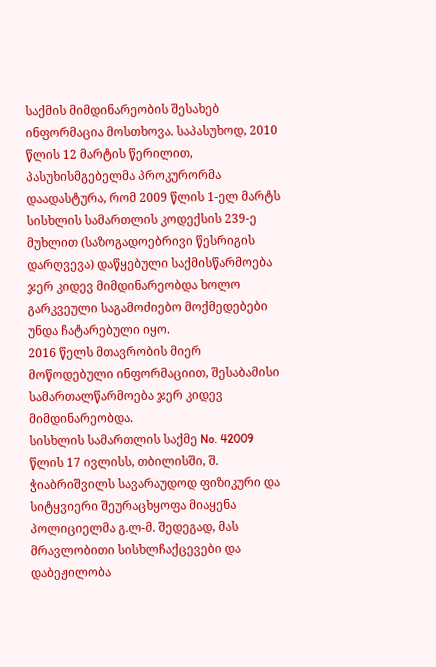საქმის მიმდინარეობის შესახებ ინფორმაცია მოსთხოვა. საპასუხოდ, 2010 წლის 12 მარტის წერილით, პასუხისმგებელმა პროკურორმა დაადასტურა, რომ 2009 წლის 1-ელ მარტს სისხლის სამართლის კოდექსის 239-ე მუხლით (საზოგადოებრივი წესრიგის დარღვევა) დაწყებული საქმისწარმოება ჯერ კიდევ მიმდინარეობდა ხოლო გარკვეული საგამოძიებო მოქმედებები უნდა ჩატარებული იყო.
2016 წელს მთავრობის მიერ მოწოდებული ინფორმაციით, შესაბამისი სამართალწარმოება ჯერ კიდევ მიმდინარეობდა.
სისხლის სამართლის საქმე No. 42009 წლის 17 ივლისს, თბილისში, შ. ჭიაბრიშვილს სავარაუდოდ ფიზიკური და სიტყვიერი შეურაცხყოფა მიაყენა პოლიციელმა გ.ლ-მ. შედეგად, მას მრავლობითი სისხლჩაქცევები და დაბეჟილობა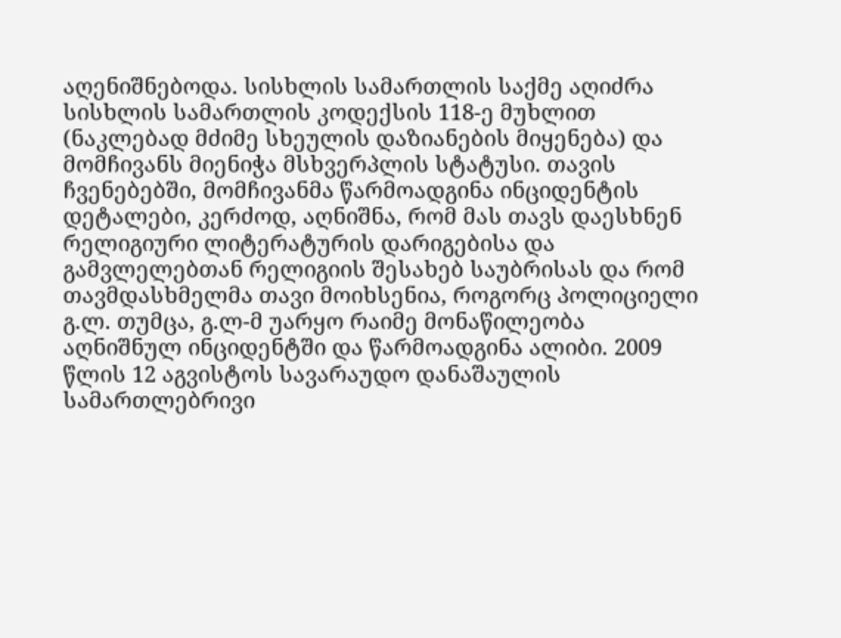აღენიშნებოდა. სისხლის სამართლის საქმე აღიძრა სისხლის სამართლის კოდექსის 118-ე მუხლით (ნაკლებად მძიმე სხეულის დაზიანების მიყენება) და მომჩივანს მიენიჭა მსხვერპლის სტატუსი. თავის ჩვენებებში, მომჩივანმა წარმოადგინა ინციდენტის დეტალები, კერძოდ, აღნიშნა, რომ მას თავს დაესხნენ რელიგიური ლიტერატურის დარიგებისა და გამვლელებთან რელიგიის შესახებ საუბრისას და რომ თავმდასხმელმა თავი მოიხსენია, როგორც პოლიციელი გ.ლ. თუმცა, გ.ლ-მ უარყო რაიმე მონაწილეობა აღნიშნულ ინციდენტში და წარმოადგინა ალიბი. 2009 წლის 12 აგვისტოს სავარაუდო დანაშაულის სამართლებრივი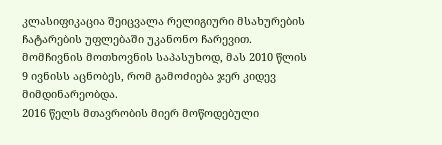კლასიფიკაცია შეიცვალა რელიგიური მსახურების ჩატარების უფლებაში უკანონო ჩარევით. მომჩივნის მოთხოვნის საპასუხოდ, მას 2010 წლის 9 ივნისს აცნობეს, რომ გამოძიება ჯერ კიდევ მიმდინარეობდა.
2016 წელს მთავრობის მიერ მოწოდებული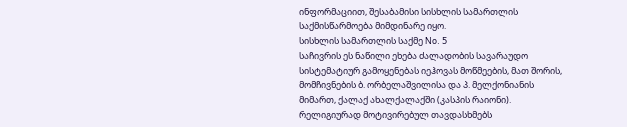ინფორმაციით, შესაბამისი სისხლის სამართლის საქმისწარმოება მიმდინარე იყო.
სისხლის სამართლის საქმე No. 5
საჩივრის ეს ნაწილი ეხება ძალადობის სავარაუდო სისტემატიურ გამოყენებას იეჰოვას მოწმეების, მათ შორის, მომჩივნების ბ. ორბელაშვილისა და პ. მელქონიანის მიმართ, ქალაქ ახალქალაქში (კასპის რაიონი). რელიგიურად მოტივირებულ თავდასხმებს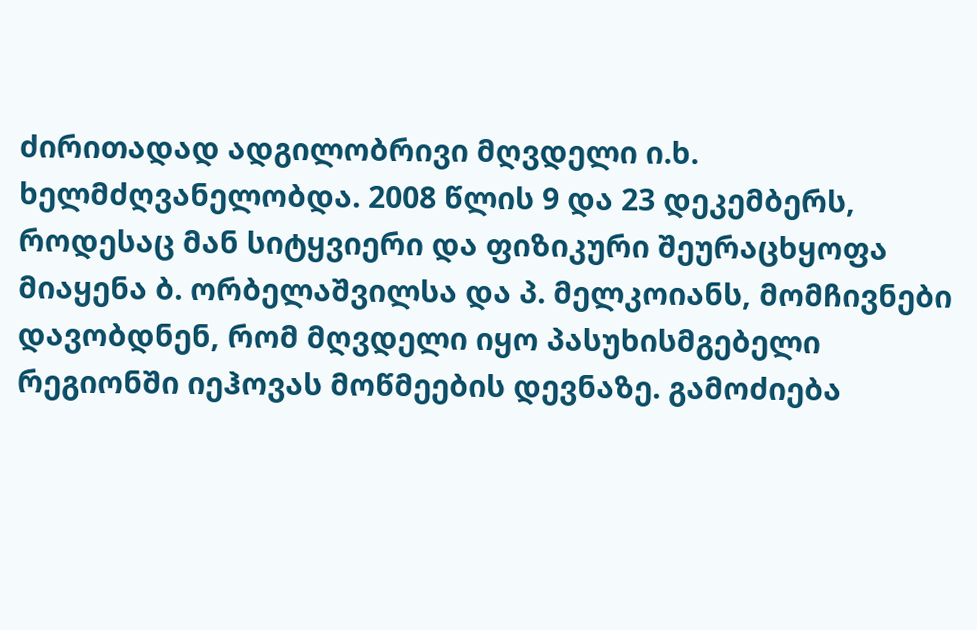ძირითადად ადგილობრივი მღვდელი ი.ხ. ხელმძღვანელობდა. 2008 წლის 9 და 23 დეკემბერს, როდესაც მან სიტყვიერი და ფიზიკური შეურაცხყოფა მიაყენა ბ. ორბელაშვილსა და პ. მელკოიანს, მომჩივნები დავობდნენ, რომ მღვდელი იყო პასუხისმგებელი რეგიონში იეჰოვას მოწმეების დევნაზე. გამოძიება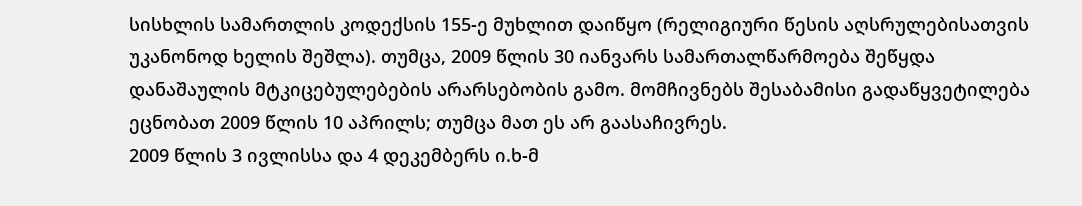სისხლის სამართლის კოდექსის 155-ე მუხლით დაიწყო (რელიგიური წესის აღსრულებისათვის უკანონოდ ხელის შეშლა). თუმცა, 2009 წლის 30 იანვარს სამართალწარმოება შეწყდა დანაშაულის მტკიცებულებების არარსებობის გამო. მომჩივნებს შესაბამისი გადაწყვეტილება ეცნობათ 2009 წლის 10 აპრილს; თუმცა მათ ეს არ გაასაჩივრეს.
2009 წლის 3 ივლისსა და 4 დეკემბერს ი.ხ-მ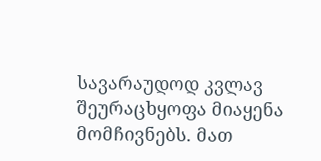სავარაუდოდ კვლავ შეურაცხყოფა მიაყენა მომჩივნებს. მათ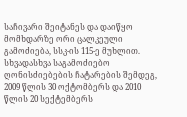საჩივარი შეიტანეს და დაიწყო მომხდარზე ორი ცალკეული გამოძიება, სსკ-ის 115-ე მუხლით. სხვადასხვა საგამოძიებო ღონისძიებების ჩატარების შემდეგ, 2009 წლის 30 ოქტომბერს და 2010 წლის 20 სექტემბერს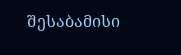შესაბამისი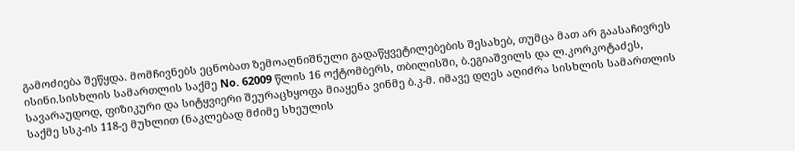გამოძიება შეწყდა. მომჩივნებს ეცნობათ ზემოაღნიშნული გადაწყვეტილებების შესახებ, თუმცა მათ არ გაასაჩივრეს ისინი.სისხლის სამართლის საქმე No. 62009 წლის 16 ოქტომბერს, თბილისში, ბ.ეგიაშვილს და ლ.კორკოტაძეს, სავარაუდოდ, ფიზიკური და სიტყვიერი შეურაცხყოფა მიაყენა ვინმე ბ.კ-მ. იმავე დღეს აღიძრა სისხლის სამართლის საქმე სსკ-ის 118-ე მუხლით (ნაკლებად მძიმე სხეულის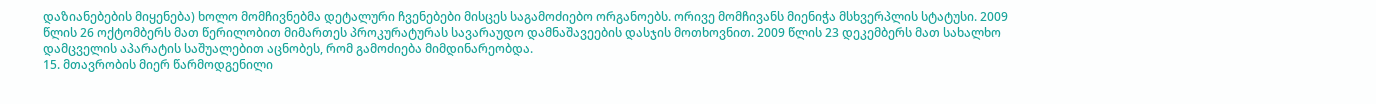დაზიანებების მიყენება) ხოლო მომჩივნებმა დეტალური ჩვენებები მისცეს საგამოძიებო ორგანოებს. ორივე მომჩივანს მიენიჭა მსხვერპლის სტატუსი. 2009 წლის 26 ოქტომბერს მათ წერილობით მიმართეს პროკურატურას სავარაუდო დამნაშავეების დასჯის მოთხოვნით. 2009 წლის 23 დეკემბერს მათ სახალხო დამცველის აპარატის საშუალებით აცნობეს, რომ გამოძიება მიმდინარეობდა.
15. მთავრობის მიერ წარმოდგენილი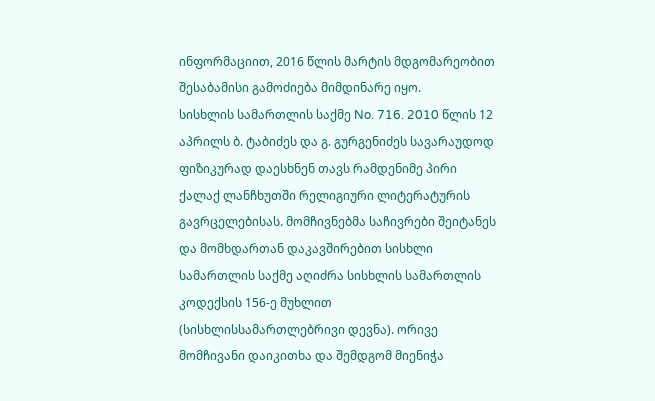ინფორმაციით, 2016 წლის მარტის მდგომარეობით შესაბამისი გამოძიება მიმდინარე იყო.
სისხლის სამართლის საქმე No. 716. 2010 წლის 12 აპრილს ბ. ტაბიძეს და გ. გურგენიძეს სავარაუდოდ ფიზიკურად დაესხნენ თავს რამდენიმე პირი ქალაქ ლანჩხუთში რელიგიური ლიტერატურის გავრცელებისას. მომჩივნებმა საჩივრები შეიტანეს და მომხდართან დაკავშირებით სისხლი სამართლის საქმე აღიძრა სისხლის სამართლის კოდექსის 156-ე მუხლით (სისხლისსამართლებრივი დევნა). ორივე მომჩივანი დაიკითხა და შემდგომ მიენიჭა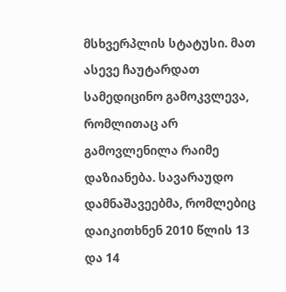მსხვერპლის სტატუსი. მათ ასევე ჩაუტარდათ სამედიცინო გამოკვლევა, რომლითაც არ გამოვლენილა რაიმე დაზიანება. სავარაუდო დამნაშავეებმა, რომლებიც დაიკითხნენ 2010 წლის 13 და 14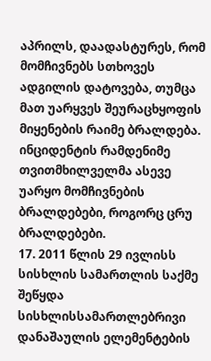აპრილს, დაადასტურეს, რომ მომჩივნებს სთხოვეს ადგილის დატოვება, თუმცა მათ უარყვეს შეურაცხყოფის მიყენების რაიმე ბრალდება. ინციდენტის რამდენიმე თვითმხილველმა ასევე უარყო მომჩივნების ბრალდებები, როგორც ცრუ ბრალდებები.
17. 2011 წლის 29 ივლისს სისხლის სამართლის საქმე შეწყდა სისხლისსამართლებრივი დანაშაულის ელემენტების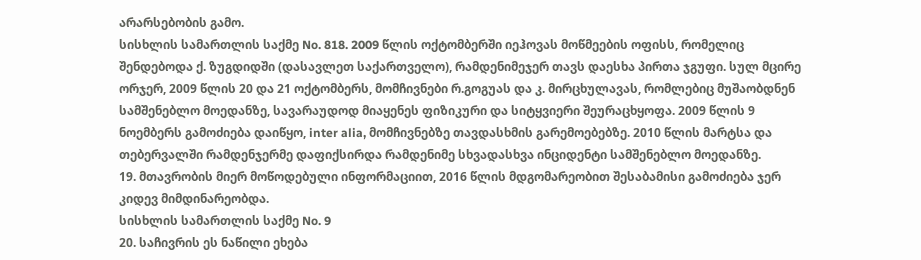არარსებობის გამო.
სისხლის სამართლის საქმე No. 818. 2009 წლის ოქტომბერში იეჰოვას მოწმეების ოფისს, რომელიც შენდებოდა ქ. ზუგდიდში (დასავლეთ საქართველო), რამდენიმეჯერ თავს დაესხა პირთა ჯგუფი. სულ მცირე ორჯერ, 2009 წლის 20 და 21 ოქტომბერს, მომჩივნები რ.გოგუას და კ. მირცხულავას, რომლებიც მუშაობდნენ სამშენებლო მოედანზე, სავარაუდოდ მიაყენეს ფიზიკური და სიტყვიერი შეურაცხყოფა. 2009 წლის 9 ნოემბერს გამოძიება დაიწყო, inter alia, მომჩივნებზე თავდასხმის გარემოებებზე. 2010 წლის მარტსა და თებერვალში რამდენჯერმე დაფიქსირდა რამდენიმე სხვადასხვა ინციდენტი სამშენებლო მოედანზე.
19. მთავრობის მიერ მოწოდებული ინფორმაციით, 2016 წლის მდგომარეობით შესაბამისი გამოძიება ჯერ კიდევ მიმდინარეობდა.
სისხლის სამართლის საქმე No. 9
20. საჩივრის ეს ნაწილი ეხება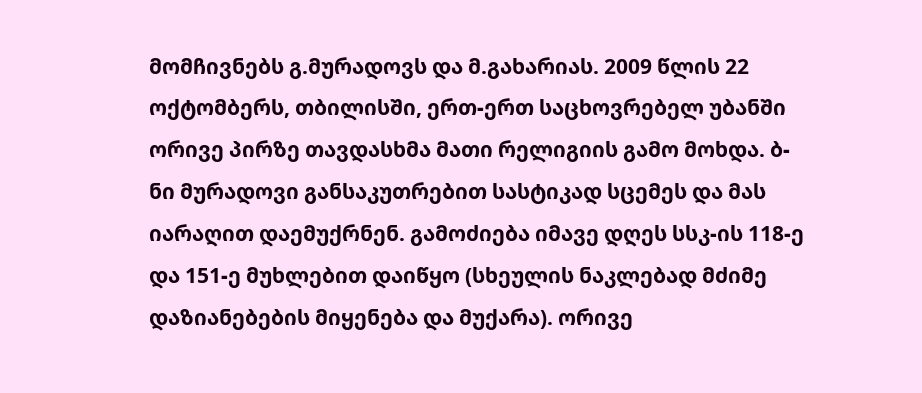მომჩივნებს გ.მურადოვს და მ.გახარიას. 2009 წლის 22 ოქტომბერს, თბილისში, ერთ-ერთ საცხოვრებელ უბანში ორივე პირზე თავდასხმა მათი რელიგიის გამო მოხდა. ბ-ნი მურადოვი განსაკუთრებით სასტიკად სცემეს და მას იარაღით დაემუქრნენ. გამოძიება იმავე დღეს სსკ-ის 118-ე და 151-ე მუხლებით დაიწყო (სხეულის ნაკლებად მძიმე დაზიანებების მიყენება და მუქარა). ორივე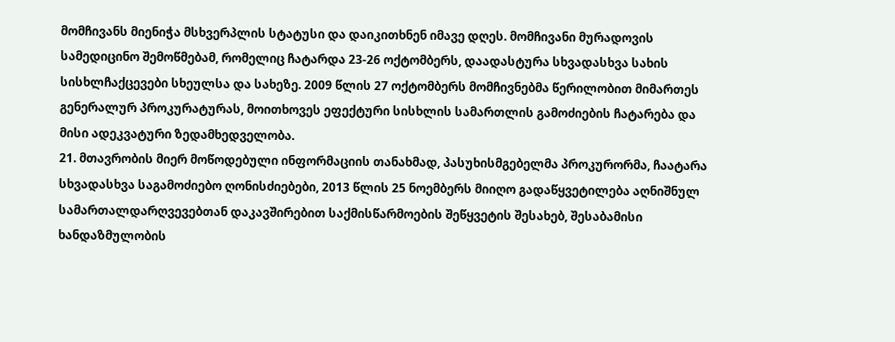მომჩივანს მიენიჭა მსხვერპლის სტატუსი და დაიკითხნენ იმავე დღეს. მომჩივანი მურადოვის სამედიცინო შემოწმებამ, რომელიც ჩატარდა 23-26 ოქტომბერს, დაადასტურა სხვადასხვა სახის სისხლჩაქცევები სხეულსა და სახეზე. 2009 წლის 27 ოქტომბერს მომჩივნებმა წერილობით მიმართეს გენერალურ პროკურატურას, მოითხოვეს ეფექტური სისხლის სამართლის გამოძიების ჩატარება და მისი ადეკვატური ზედამხედველობა.
21. მთავრობის მიერ მოწოდებული ინფორმაციის თანახმად, პასუხისმგებელმა პროკურორმა, ჩაატარა სხვადასხვა საგამოძიებო ღონისძიებები, 2013 წლის 25 ნოემბერს მიიღო გადაწყვეტილება აღნიშნულ სამართალდარღვევებთან დაკავშირებით საქმისწარმოების შეწყვეტის შესახებ, შესაბამისი ხანდაზმულობის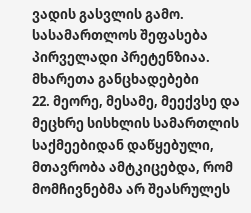ვადის გასვლის გამო.
სასამართლოს შეფასება
პირველადი პრეტენზიაა. მხარეთა განცხადებები
22. მეორე, მესამე, მეექვსე და მეცხრე სისხლის სამართლის საქმეებიდან დაწყებული, მთავრობა ამტკიცებდა, რომ მომჩივნებმა არ შეასრულეს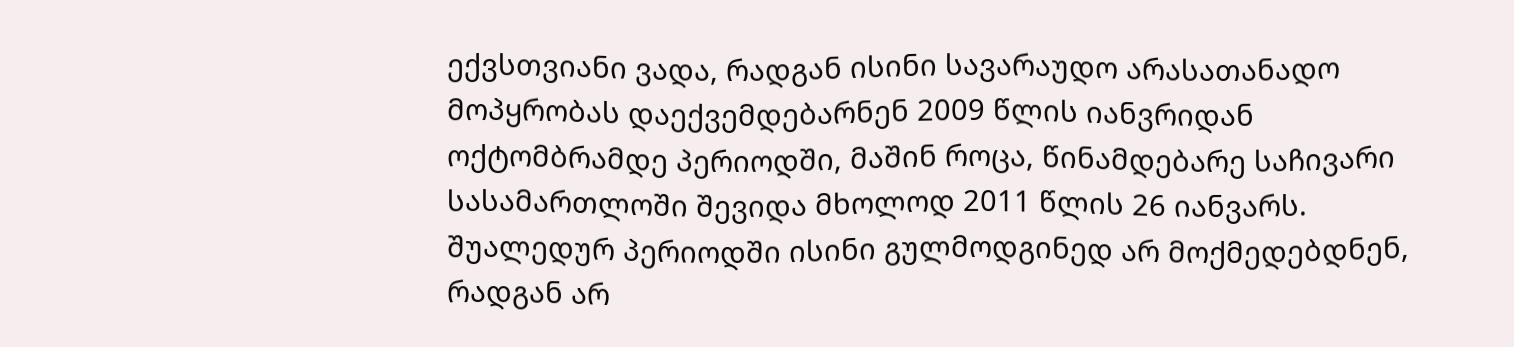ექვსთვიანი ვადა, რადგან ისინი სავარაუდო არასათანადო მოპყრობას დაექვემდებარნენ 2009 წლის იანვრიდან ოქტომბრამდე პერიოდში, მაშინ როცა, წინამდებარე საჩივარი სასამართლოში შევიდა მხოლოდ 2011 წლის 26 იანვარს. შუალედურ პერიოდში ისინი გულმოდგინედ არ მოქმედებდნენ, რადგან არ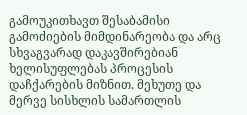გამოუკითხავთ შესაბამისი გამოძიების მიმდინარეობა და არც სხვაგვარად დაკავშირებიან ხელისუფლებას პროცესის დაჩქარების მიზნით. მეხუთე და მერვე სისხლის სამართლის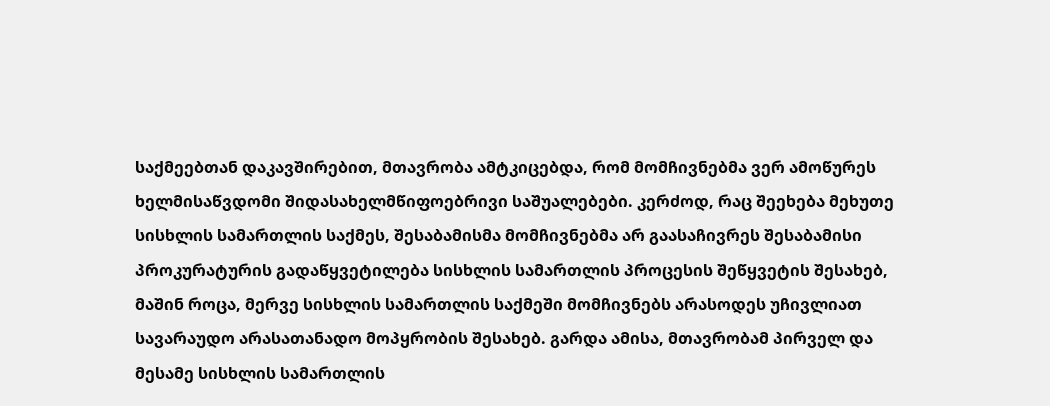საქმეებთან დაკავშირებით, მთავრობა ამტკიცებდა, რომ მომჩივნებმა ვერ ამოწურეს ხელმისაწვდომი შიდასახელმწიფოებრივი საშუალებები. კერძოდ, რაც შეეხება მეხუთე სისხლის სამართლის საქმეს, შესაბამისმა მომჩივნებმა არ გაასაჩივრეს შესაბამისი პროკურატურის გადაწყვეტილება სისხლის სამართლის პროცესის შეწყვეტის შესახებ, მაშინ როცა, მერვე სისხლის სამართლის საქმეში მომჩივნებს არასოდეს უჩივლიათ სავარაუდო არასათანადო მოპყრობის შესახებ. გარდა ამისა, მთავრობამ პირველ და მესამე სისხლის სამართლის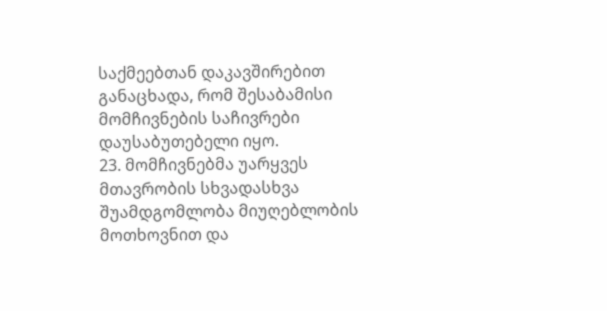საქმეებთან დაკავშირებით განაცხადა, რომ შესაბამისი მომჩივნების საჩივრები დაუსაბუთებელი იყო.
23. მომჩივნებმა უარყვეს მთავრობის სხვადასხვა შუამდგომლობა მიუღებლობის მოთხოვნით და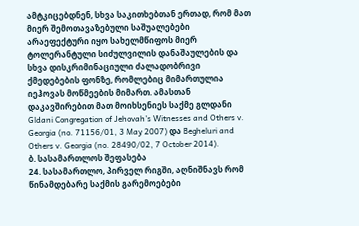ამტკიცებდნენ, სხვა საკითხებთან ერთად, რომ მათ მიერ შემოთავაზებული საშუალებები არაეფექტური იყო სახელმწიფოს მიერ ტოლერანტული სიძულვილის დანაშაულების და სხვა დისკრიმინაციული ძალადობრივი ქმედებების ფონზე, რომლებიც მიმართულია იეჰოვას მოწმეების მიმართ. ამასთან დაკავშირებით მათ მოიხსენიეს საქმე გლდანი Gldani Congregation of Jehovah’s Witnesses and Others v. Georgia (no. 71156/01, 3 May 2007) და Begheluri and Others v. Georgia (no. 28490/02, 7 October 2014).
ბ. სასამართლოს შეფასება
24. სასამართლო, პირველ რიგში, აღნიშნავს რომ წინამდებარე საქმის გარემოებები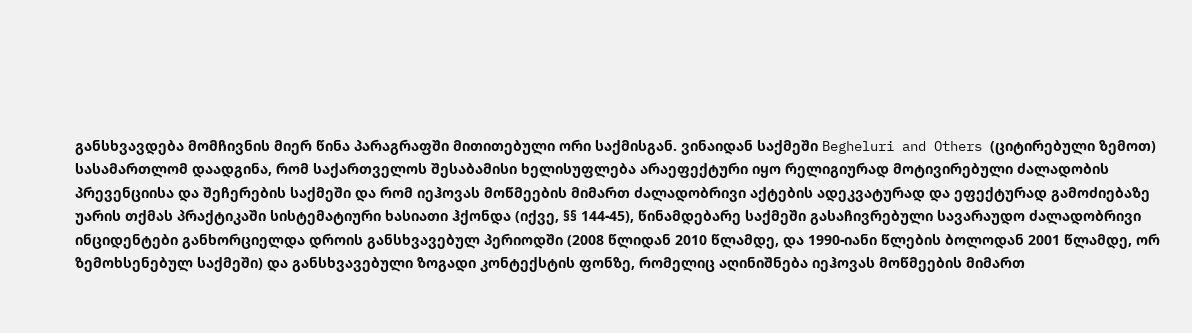განსხვავდება მომჩივნის მიერ წინა პარაგრაფში მითითებული ორი საქმისგან. ვინაიდან საქმეში Begheluri and Others (ციტირებული ზემოთ) სასამართლომ დაადგინა, რომ საქართველოს შესაბამისი ხელისუფლება არაეფექტური იყო რელიგიურად მოტივირებული ძალადობის პრევენციისა და შეჩერების საქმეში და რომ იეჰოვას მოწმეების მიმართ ძალადობრივი აქტების ადეკვატურად და ეფექტურად გამოძიებაზე უარის თქმას პრაქტიკაში სისტემატიური ხასიათი ჰქონდა (იქვე, §§ 144-45), წინამდებარე საქმეში გასაჩივრებული სავარაუდო ძალადობრივი ინციდენტები განხორციელდა დროის განსხვავებულ პერიოდში (2008 წლიდან 2010 წლამდე, და 1990-იანი წლების ბოლოდან 2001 წლამდე, ორ ზემოხსენებულ საქმეში) და განსხვავებული ზოგადი კონტექსტის ფონზე, რომელიც აღინიშნება იეჰოვას მოწმეების მიმართ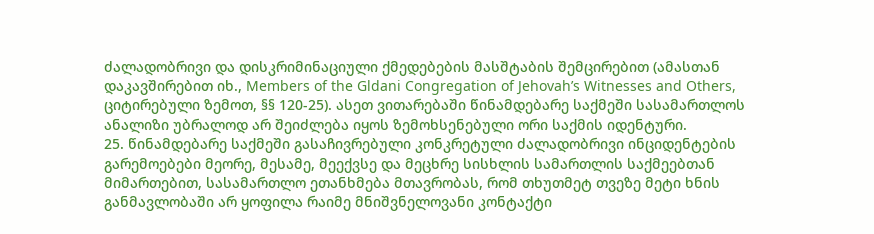ძალადობრივი და დისკრიმინაციული ქმედებების მასშტაბის შემცირებით (ამასთან დაკავშირებით იხ., Members of the Gldani Congregation of Jehovah’s Witnesses and Others, ციტირებული ზემოთ, §§ 120-25). ასეთ ვითარებაში წინამდებარე საქმეში სასამართლოს ანალიზი უბრალოდ არ შეიძლება იყოს ზემოხსენებული ორი საქმის იდენტური.
25. წინამდებარე საქმეში გასაჩივრებული კონკრეტული ძალადობრივი ინციდენტების გარემოებები მეორე, მესამე, მეექვსე და მეცხრე სისხლის სამართლის საქმეებთან მიმართებით, სასამართლო ეთანხმება მთავრობას, რომ თხუთმეტ თვეზე მეტი ხნის განმავლობაში არ ყოფილა რაიმე მნიშვნელოვანი კონტაქტი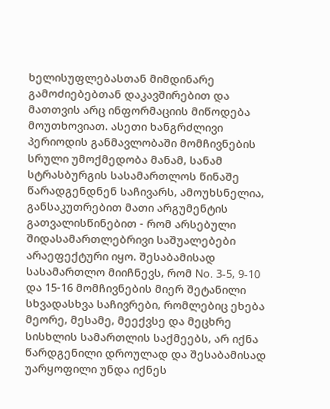ხელისუფლებასთან მიმდინარე გამოძიებებთან დაკავშირებით და მათთვის არც ინფორმაციის მიწოდება მოუთხოვიათ. ასეთი ხანგრძლივი პერიოდის განმავლობაში მომჩივნების სრული უმოქმედობა მანამ, სანამ სტრასბურგის სასამართლოს წინაშე წარადგენდნენ საჩივარს, ამოუხსნელია, განსაკუთრებით მათი არგუმენტის გათვალისწინებით - რომ არსებული შიდასამართლებრივი საშუალებები არაეფექტური იყო. შესაბამისად სასამართლო მიიჩნევს, რომ No. 3-5, 9-10 და 15-16 მომჩივნების მიერ შეტანილი სხვადასხვა საჩივრები, რომლებიც ეხება მეორე, მესამე, მეექვსე და მეცხრე სისხლის სამართლის საქმეებს, არ იქნა წარდგენილი დროულად და შესაბამისად უარყოფილი უნდა იქნეს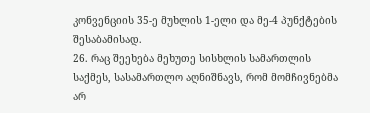კონვენციის 35-ე მუხლის 1-ელი და მე-4 პუნქტების შესაბამისად.
26. რაც შეეხება მეხუთე სისხლის სამართლის საქმეს, სასამართლო აღნიშნავს, რომ მომჩივნებმა არ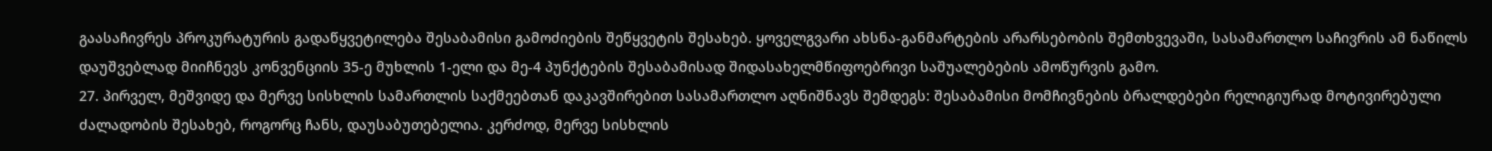გაასაჩივრეს პროკურატურის გადაწყვეტილება შესაბამისი გამოძიების შეწყვეტის შესახებ. ყოველგვარი ახსნა-განმარტების არარსებობის შემთხვევაში, სასამართლო საჩივრის ამ ნაწილს დაუშვებლად მიიჩნევს კონვენციის 35-ე მუხლის 1-ელი და მე-4 პუნქტების შესაბამისად შიდასახელმწიფოებრივი საშუალებების ამოწურვის გამო.
27. პირველ, მეშვიდე და მერვე სისხლის სამართლის საქმეებთან დაკავშირებით სასამართლო აღნიშნავს შემდეგს: შესაბამისი მომჩივნების ბრალდებები რელიგიურად მოტივირებული ძალადობის შესახებ, როგორც ჩანს, დაუსაბუთებელია. კერძოდ, მერვე სისხლის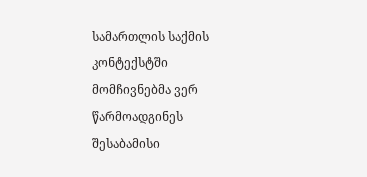სამართლის საქმის კონტექსტში მომჩივნებმა ვერ წარმოადგინეს შესაბამისი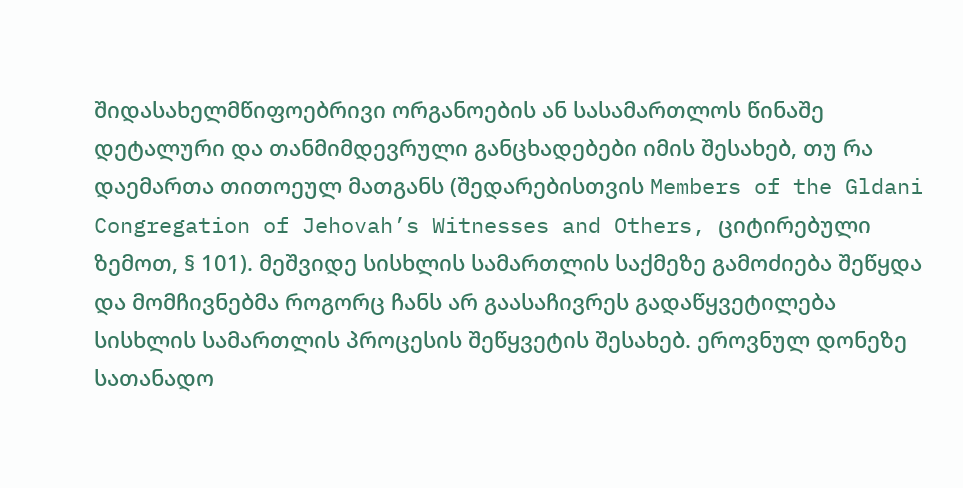შიდასახელმწიფოებრივი ორგანოების ან სასამართლოს წინაშე დეტალური და თანმიმდევრული განცხადებები იმის შესახებ, თუ რა დაემართა თითოეულ მათგანს (შედარებისთვის Members of the Gldani Congregation of Jehovah’s Witnesses and Others, ციტირებული ზემოთ, § 101). მეშვიდე სისხლის სამართლის საქმეზე გამოძიება შეწყდა და მომჩივნებმა როგორც ჩანს არ გაასაჩივრეს გადაწყვეტილება სისხლის სამართლის პროცესის შეწყვეტის შესახებ. ეროვნულ დონეზე სათანადო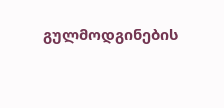გულმოდგინების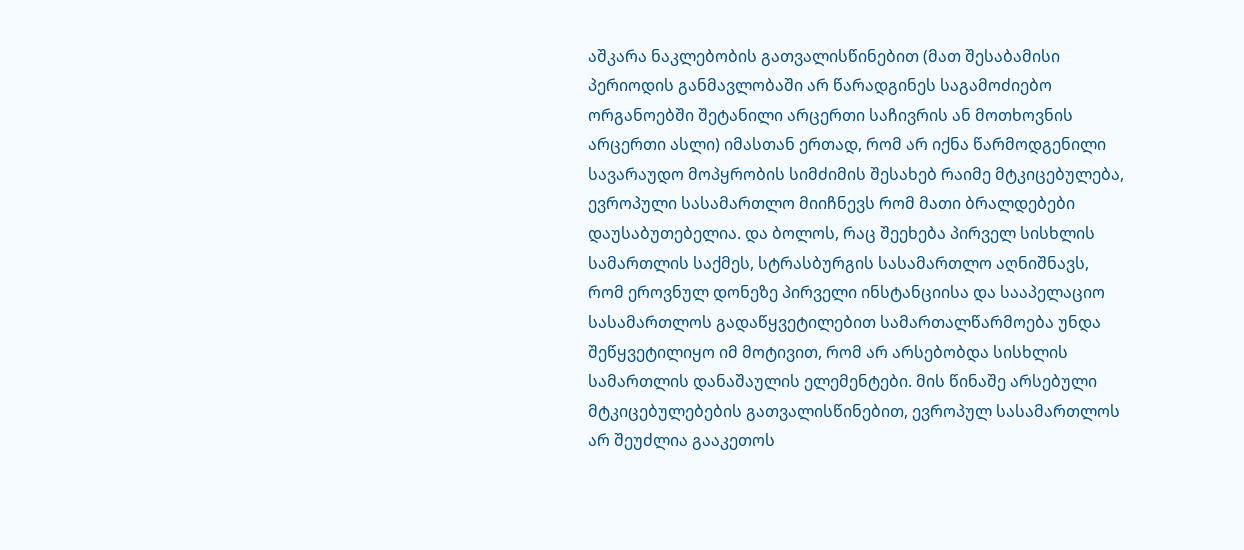აშკარა ნაკლებობის გათვალისწინებით (მათ შესაბამისი პერიოდის განმავლობაში არ წარადგინეს საგამოძიებო ორგანოებში შეტანილი არცერთი საჩივრის ან მოთხოვნის არცერთი ასლი) იმასთან ერთად, რომ არ იქნა წარმოდგენილი სავარაუდო მოპყრობის სიმძიმის შესახებ რაიმე მტკიცებულება, ევროპული სასამართლო მიიჩნევს რომ მათი ბრალდებები დაუსაბუთებელია. და ბოლოს, რაც შეეხება პირველ სისხლის სამართლის საქმეს, სტრასბურგის სასამართლო აღნიშნავს, რომ ეროვნულ დონეზე პირველი ინსტანციისა და სააპელაციო სასამართლოს გადაწყვეტილებით სამართალწარმოება უნდა შეწყვეტილიყო იმ მოტივით, რომ არ არსებობდა სისხლის სამართლის დანაშაულის ელემენტები. მის წინაშე არსებული მტკიცებულებების გათვალისწინებით, ევროპულ სასამართლოს არ შეუძლია გააკეთოს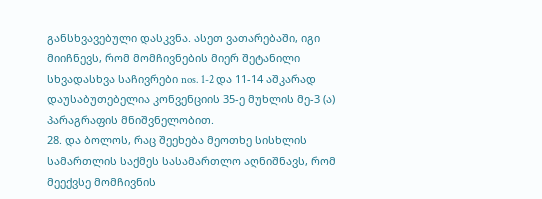განსხვავებული დასკვნა. ასეთ ვათარებაში, იგი მიიჩნევს, რომ მომჩივნების მიერ შეტანილი სხვადასხვა საჩივრები nos. 1-2 და 11-14 აშკარად დაუსაბუთებელია კონვენციის 35-ე მუხლის მე-3 (ა) პარაგრაფის მნიშვნელობით.
28. და ბოლოს, რაც შეეხება მეოთხე სისხლის სამართლის საქმეს სასამართლო აღნიშნავს, რომ მეექვსე მომჩივნის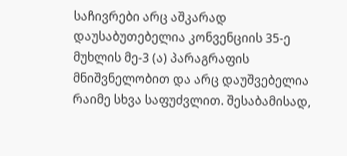საჩივრები არც აშკარად დაუსაბუთებელია კონვენციის 35-ე მუხლის მე-3 (ა) პარაგრაფის მნიშვნელობით და არც დაუშვებელია რაიმე სხვა საფუძვლით. შესაბამისად,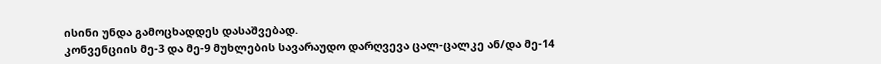ისინი უნდა გამოცხადდეს დასაშვებად.
კონვენციის მე-3 და მე-9 მუხლების სავარაუდო დარღვევა ცალ-ცალკე ან/და მე-14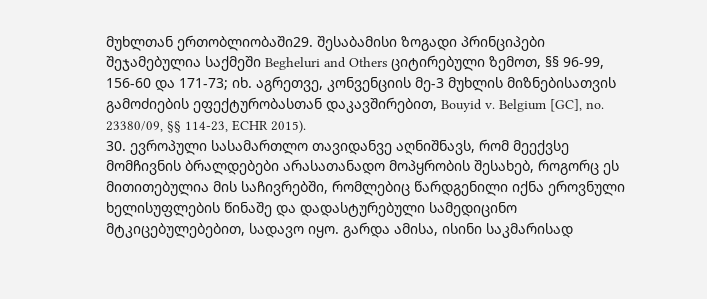მუხლთან ერთობლიობაში29. შესაბამისი ზოგადი პრინციპები შეჯამებულია საქმეში Begheluri and Others ციტირებული ზემოთ, §§ 96-99, 156-60 და 171-73; იხ. აგრეთვე, კონვენციის მე-3 მუხლის მიზნებისათვის გამოძიების ეფექტურობასთან დაკავშირებით, Bouyid v. Belgium [GC], no. 23380/09, §§ 114-23, ECHR 2015).
30. ევროპული სასამართლო თავიდანვე აღნიშნავს, რომ მეექვსე მომჩივნის ბრალდებები არასათანადო მოპყრობის შესახებ, როგორც ეს მითითებულია მის საჩივრებში, რომლებიც წარდგენილი იქნა ეროვნული ხელისუფლების წინაშე და დადასტურებული სამედიცინო მტკიცებულებებით, სადავო იყო. გარდა ამისა, ისინი საკმარისად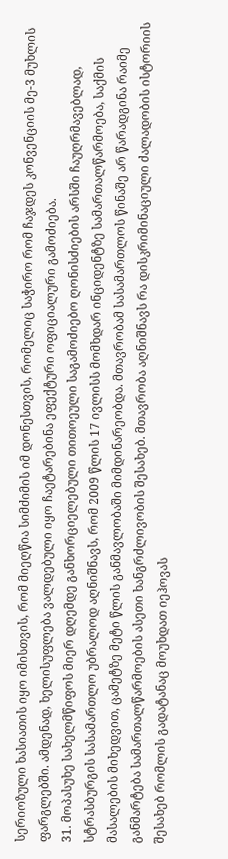სერიოზული ხასიათის იყო იმისთვის, რომ მიეღწია სიმძიმის იმ დონესთვის, რომელიც საჭირო რომ ჩაჯდეს კონვენციის მე-3 მუხლის ფარგლებში. ამდენად, ხელისუფლება ვალდებული იყო ჩაეტარებინა ეფექტური ოფიციალური გამოძიება.
31. მოპასუხე სახელმწიფოს მიერ დღემდე განხორციელებული თითოეული საგამოძიებო ღონისძიების არსში ჩაუღრმავებლად, სტრასბურგის სასამართლო უბრალოდ აღნიშნავს, რომ 2009 წლის 17 ივლისს მომხდარ ინციდენტზე სამართალწარმოება, საქმის მასალების მიხედვით, ცამეტზე მეტი წლის განმავლობაში მიმდინარეობდა. მთავრობამ სასამართლოს წინაშე არ წარადგინა რაიმე განმარტება სამართალწარმოების ასეთი ხანგრძლივობის შესახებ. მთავრობა აღნიშნავს რა დისკრიმინაციული ძალადობის ისტორიის შესახებ რომლის გადატანაც მოუხდათ იეჰოვას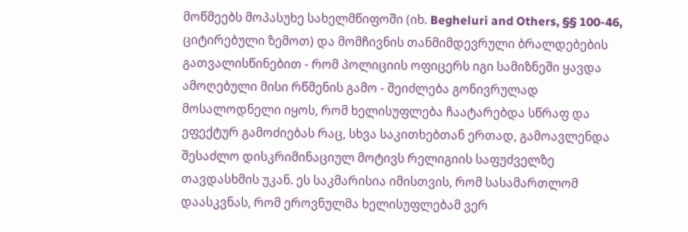მოწმეებს მოპასუხე სახელმწიფოში (იხ. Begheluri and Others, §§ 100-46, ციტირებული ზემოთ) და მომჩივნის თანმიმდევრული ბრალდებების გათვალისწინებით - რომ პოლიციის ოფიცერს იგი სამიზნეში ყავდა ამოღებული მისი რწმენის გამო - შეიძლება გონივრულად მოსალოდნელი იყოს, რომ ხელისუფლება ჩაატარებდა სწრაფ და ეფექტურ გამოძიებას რაც, სხვა საკითხებთან ერთად, გამოავლენდა შესაძლო დისკრიმინაციულ მოტივს რელიგიის საფუძველზე თავდასხმის უკან. ეს საკმარისია იმისთვის, რომ სასამართლომ დაასკვნას, რომ ეროვნულმა ხელისუფლებამ ვერ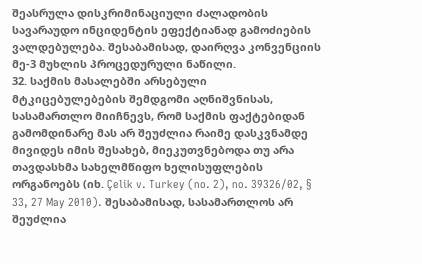შეასრულა დისკრიმინაციული ძალადობის სავარაუდო ინციდენტის ეფექტიანად გამოძიების ვალდებულება. შესაბამისად, დაირღვა კონვენციის მე-3 მუხლის პროცედურული ნაწილი.
32. საქმის მასალებში არსებული მტკიცებულებების შემდგომი აღნიშვნისას, სასამართლო მიიჩნევს, რომ საქმის ფაქტებიდან გამომდინარე მას არ შეუძლია რაიმე დასკვნამდე მივიდეს იმის შესახებ, მიეკუთვნებოდა თუ არა თავდასხმა სახელმწიფო ხელისუფლების ორგანოებს (იხ. Çelik v. Turkey (no. 2), no. 39326/02, § 33, 27 May 2010). შესაბამისად, სასამართლოს არ შეუძლია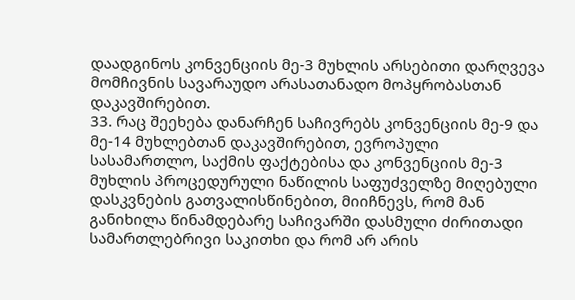დაადგინოს კონვენციის მე-3 მუხლის არსებითი დარღვევა მომჩივნის სავარაუდო არასათანადო მოპყრობასთან დაკავშირებით.
33. რაც შეეხება დანარჩენ საჩივრებს კონვენციის მე-9 და მე-14 მუხლებთან დაკავშირებით, ევროპული სასამართლო, საქმის ფაქტებისა და კონვენციის მე-3 მუხლის პროცედურული ნაწილის საფუძველზე მიღებული დასკვნების გათვალისწინებით, მიიჩნევს, რომ მან განიხილა წინამდებარე საჩივარში დასმული ძირითადი სამართლებრივი საკითხი და რომ არ არის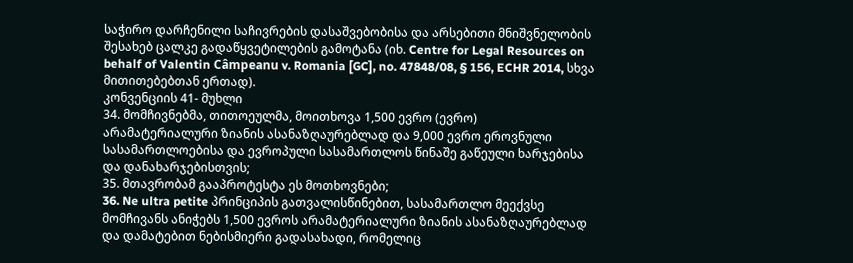საჭირო დარჩენილი საჩივრების დასაშვებობისა და არსებითი მნიშვნელობის შესახებ ცალკე გადაწყვეტილების გამოტანა (იხ. Centre for Legal Resources on behalf of Valentin Câmpeanu v. Romania [GC], no. 47848/08, § 156, ECHR 2014, სხვა მითითებებთან ერთად).
კონვენციის 41- მუხლი
34. მომჩივნებმა, თითოეულმა, მოითხოვა 1,500 ევრო (ევრო) არამატერიალური ზიანის ასანაზღაურებლად და 9,000 ევრო ეროვნული სასამართლოებისა და ევროპული სასამართლოს წინაშე გაწეული ხარჯებისა და დანახარჯებისთვის;
35. მთავრობამ გააპროტესტა ეს მოთხოვნები;
36. Ne ultra petite პრინციპის გათვალისწინებით, სასამართლო მეექვსე მომჩივანს ანიჭებს 1,500 ევროს არამატერიალური ზიანის ასანაზღაურებლად და დამატებით ნებისმიერი გადასახადი, რომელიც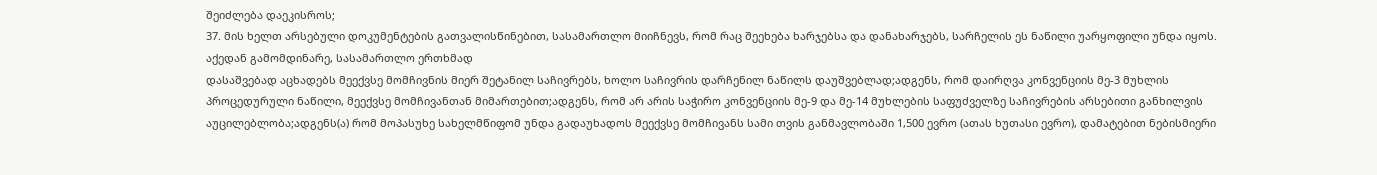შეიძლება დაეკისროს;
37. მის ხელთ არსებული დოკუმენტების გათვალისწინებით, სასამართლო მიიჩნევს, რომ რაც შეეხება ხარჯებსა და დანახარჯებს, სარჩელის ეს ნაწილი უარყოფილი უნდა იყოს.
აქედან გამომდინარე, სასამართლო ერთხმად
დასაშვებად აცხადებს მეექვსე მომჩივნის მიერ შეტანილ საჩივრებს, ხოლო საჩივრის დარჩენილ ნაწილს დაუშვებლად;ადგენს, რომ დაირღვა კონვენციის მე-3 მუხლის პროცედურული ნაწილი, მეექვსე მომჩივანთან მიმართებით;ადგენს, რომ არ არის საჭირო კონვენციის მე-9 და მე-14 მუხლების საფუძველზე საჩივრების არსებითი განხილვის აუცილებლობა;ადგენს(ა) რომ მოპასუხე სახელმწიფომ უნდა გადაუხადოს მეექვსე მომჩივანს სამი თვის განმავლობაში 1,500 ევრო (ათას ხუთასი ევრო), დამატებით ნებისმიერი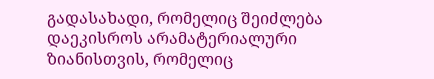გადასახადი, რომელიც შეიძლება დაეკისროს არამატერიალური ზიანისთვის, რომელიც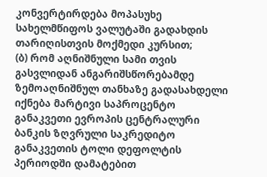კონვერტირდება მოპასუხე სახელმწიფოს ვალუტაში გადახდის თარიღისთვის მოქმედი კურსით;
(ბ) რომ აღნიშნული სამი თვის გასვლიდან ანგარიშსწორებამდე ზემოაღნიშნულ თანხაზე გადასახდელი იქნება მარტივი საპროცენტო განაკვეთი ევროპის ცენტრალური ბანკის ზღვრული საკრედიტო განაკვეთის ტოლი დეფოლტის პერიოდში დამატებით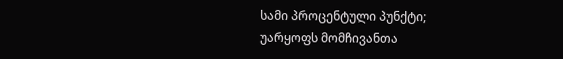სამი პროცენტული პუნქტი;
უარყოფს მომჩივანთა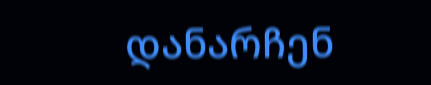დანარჩენ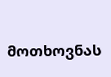მოთხოვნას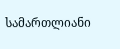სამართლიანი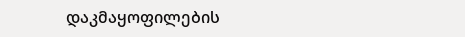დაკმაყოფილების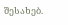შესახებ.